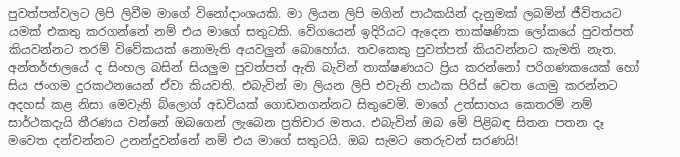පුවත්පත්වලට ලිපි ලිවීම මාගේ විනෝදාංශයකි. මා ලියන ලිපි මගින් පාඨකයින් දැනුමක් ලබමින් ජීවිතයට යමක් එකතු කරගන්නේ නම් එය මාගේ සතුටකි. වේගයෙන් ඉදිරියට ඇදෙන තාක්ෂණික ලෝකයේ පුවත්පත් කියවන්නට තරම් විවේකයක් නොමැති අයවලුන් බොහෝය. තවකෙකු පුවත්පත් කියවන්නට කැමති නැත. අන්තර්ජාලයේ ද සිංහල බසින් සියලුම පුවත්පත් ඇති බැවින් තාක්ෂණයට ප්‍රිය කරන්නෝ පරිගණකයෙක් හෝ සිය ජංගම දුරකථනයෙන් ඒවා කියවති. එබැවින් මා ලියන ලිපි එවැනි පාඨක පිරිස් වෙත යොමු කරන්නට අදහස් කළ නිසා මෙවැනි බ්ලොග් අඩවියක් ගොඩනගන්නට සිතුවෙමි. මාගේ උත්සාහය කෙතරම් නම් සාර්ථකදැයි තීරණය වන්නේ ඔබගෙන් ලැබෙන ප්‍රතිචාර මතය. එබැවින් ඔබ මේ පිළිබඳ සිතන පතන දෑ මවෙත දන්වන්නට උනන්දුවන්නේ නම් එය මාගේ සතුටයි. ඔබ සැමට තෙරුවන් සරණයි!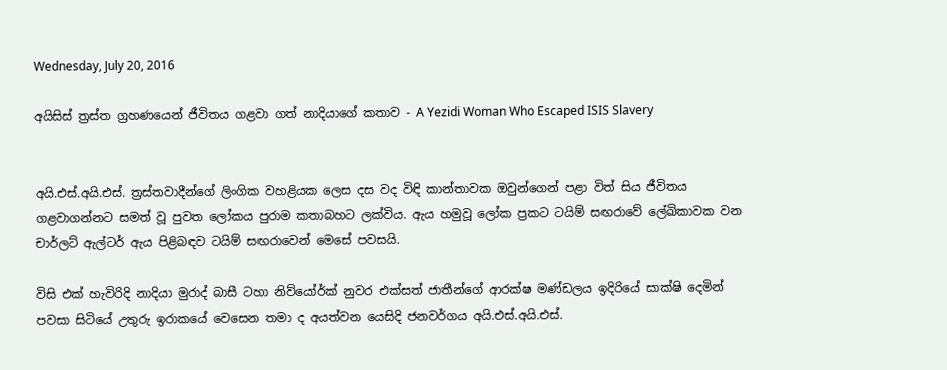Wednesday, July 20, 2016

අයිසිස් ත්‍රස්ත ග්‍රහණයෙන් ජීවිතය ගළවා ගත් නාදියාගේ කතාව - A Yezidi Woman Who Escaped ISIS Slavery


අයි.එස්.අයි.එස්. ත්‍රස්තවාදීන්ගේ ලිංගික වහළියක ලෙස දස වද විඳි කාන්තාවක ඔවුන්ගෙන් පළා විත් සිය ජීවිතය ගළවාගන්නට සමත් වූ පුවත ලෝකය පුරාම කතාබහට ලක්විය. ඇය හමුවූ ලෝක ප්‍රකට ටයිම් සඟරාවේ ලේඛිකාවක වන චාර්ලට් ඇල්ටර් ඇය පිළිබඳව ටයිම් සඟරාවෙන් මෙසේ පවසයි.

විසි එක් හැවිරිදි නාදියා මුරාද් බාසී ටහා නිව්යෝර්ක් නුවර එක්සත් ජාතීන්ගේ ආරක්ෂ මණ්ඩලය ඉදිරියේ සාක්ෂි දෙමින් පවසා සිටියේ උතුරු ඉරාකයේ වෙසෙන තමා ද අයත්වන යෙසිදි ජනවර්ගය අයි.එස්.අයි.එස්.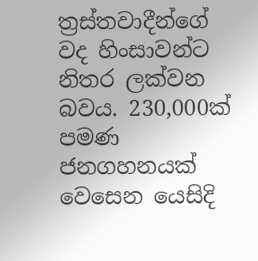ත්‍රස්තවාදීන්ගේ වද හිංසාවන්ට නිතර ලක්වන බවය. 230,000ක් පමණ ජනගහනයක් වෙසෙන යෙසිදි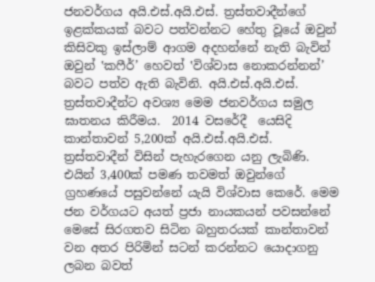ජනවර්ගය අයි.එස්.අයි.එස්. ත්‍රස්තවාදීන්ගේ ඉළක්කයක් බවට පත්වන්නට හේතු වූයේ ඔවුන් කිසිවකු ඉස්ලාම් ආගම අදහන්නේ නැති බැවින් ඔවුන් ‛කෆීර්’ හෙවත් ‛විශ්වාස නොකරන්නන්’ බවට පත්ව ඇති බැවිනි. අයි.එස්.අයි.එස්. ත්‍රස්තවාදීන්ට අවශ්‍ය මෙම ජනවර්ගය සමුල ඝාතනය කිරීමය.  2014 වසරේදී  යෙසිදි කාන්තාවන් 5,200ක් අයි.එස්.අයි.එස්. ත්‍රස්තවාදීන් විසින් පැහැරගෙන යනු ලැබිණි. එයින් 3,400ක් පමණ තවමත් ඔවුන්ගේ ග්‍රහණයේ පසුවන්නේ යැයි විශ්වාස කෙරේ. මෙම ජන වර්ගයට අයත් ප්‍රජා නායකයන් පවසන්නේ මෙසේ සිරගතව සිටින බහුතරයක් කාන්තාවන් වන අතර පිරිමින් සටන් කරන්නට යොදාගනු ලබන බවත්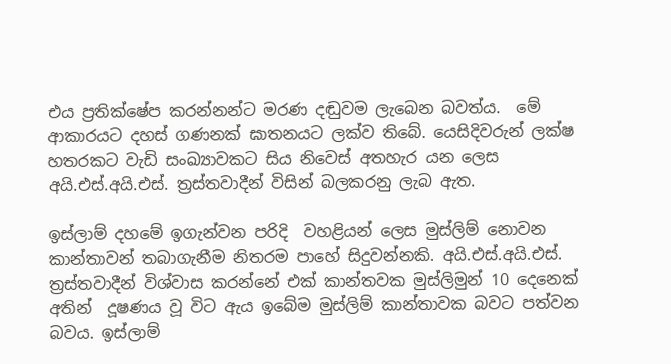එය ප්‍රතික්ෂේප කරන්නන්ට මරණ දඬුවම ලැබෙන බවත්ය.  මේ ආකාරයට දහස් ගණනක් ඝාතනයට ලක්ව තිබේ. යෙසිදිවරුන් ලක්ෂ හතරකට වැඩි සංඛ්‍යාවකට සිය නිවෙස් අතහැර යන ලෙස අයි.එස්.අයි.එස්. ත්‍රස්තවාදීන් විසින් බලකරනු ලැබ ඇත.

ඉස්ලාම් දහමේ ඉගැන්වන පරිදි  වහළියන් ලෙස මුස්ලිම් නොවන කාන්තාවන් තබාගැනීම නිතරම පාහේ සිදුවන්නකි. අයි.එස්.අයි.එස්. ත්‍රස්තවාදීන් විශ්වාස කරන්නේ එක් කාන්තවක මුස්ලිමුන් 10 දෙනෙක් අතින්  දූෂණය වූ විට ඇය ඉබේම මුස්ලිම් කාන්තාවක බවට පත්වන බවය. ඉස්ලාම්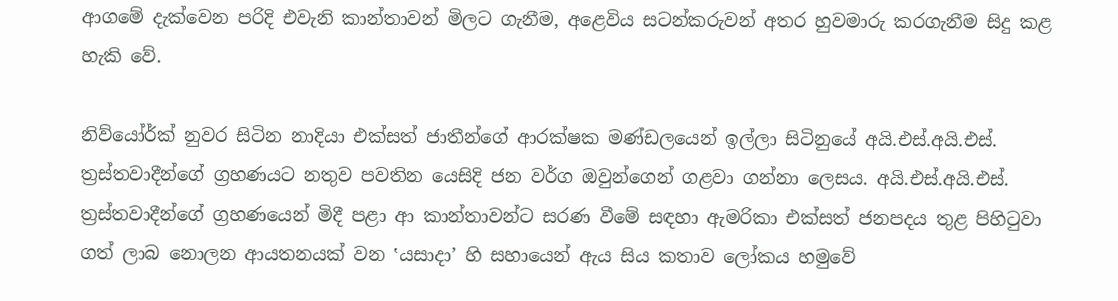ආගමේ දැක්වෙන පරිදි එවැනි කාන්තාවන් මිලට ගැනීම, අළෙවිය සටන්කරුවන් අතර හුවමාරු කරගැනීම සිදු කළ හැකි වේ.

නිව්යෝර්ක් නුවර සිටින නාදියා එක්සත් ජාතීන්ගේ ආරක්ෂක මණ්ඩලයෙන් ඉල්ලා සිටිනුයේ අයි.එස්.අයි.එස්. ත්‍රස්තවාදීන්ගේ ග්‍රහණයට නතුව පවතින යෙසිදි ජන වර්ග ඔවුන්ගෙන් ගළවා ගන්නා ලෙසය. අයි.එස්.අයි.එස්. ත්‍රස්තවාදීන්ගේ ග්‍රහණයෙන් මිදී පළා ආ කාන්තාවන්ට සරණ වීමේ සඳහා ඇමරිකා එක්සත් ජනපදය තුළ පිහිටුවා ගත් ලාබ නොලන ආයතනයක් වන ‛යසාදා’ හි සහායෙන් ඇය සිය කතාව ලෝකය හමුවේ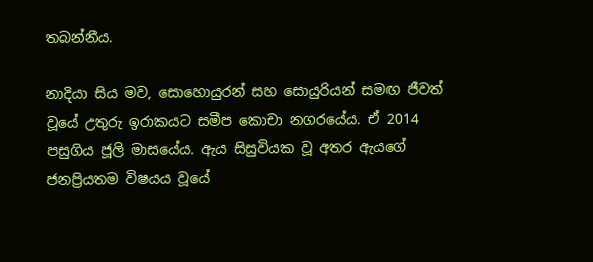තබන්නීය.

නාදියා සිය මව, සොහොයුරන් සහ සොයුරියන් සමඟ ජීවත් වූයේ උතුරු ඉරාකයට සමීප කොචා නගරයේය. ඒ 2014 පසුගිය ජූලි මාසයේය. ඇය සිසුවියක වූ අතර ඇයගේ ජනප්‍රියතම විෂයය වූයේ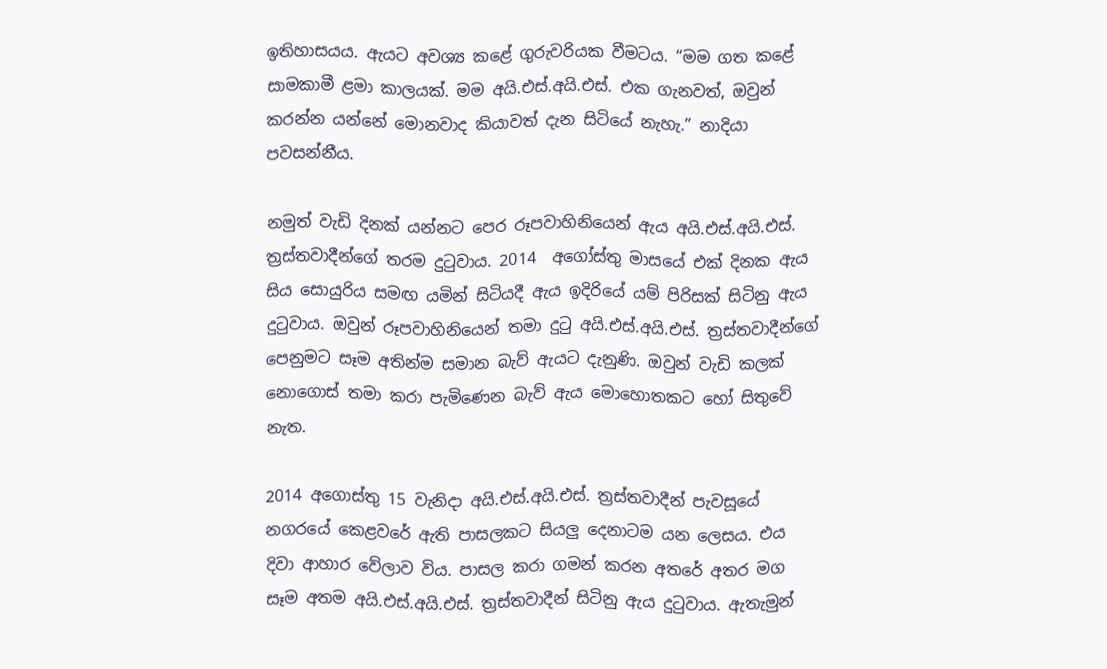ඉතිහාසයය. ඇයට අවශ්‍ය කළේ ගුරුවරියක වීමටය. “මම ගත කළේ සාමකාමී ළමා කාලයක්. මම අයි.එස්.අයි.එස්. එක ගැනවත්, ඔවුන් කරන්න යන්නේ මොනවාද කියාවත් දැන සිටියේ නැහැ.” නාදියා පවසන්නීය.

නමුත් වැඩි දිනක් යන්නට පෙර රූපවාහිනියෙන් ඇය අයි.එස්.අයි.එස්. ත්‍රස්තවාදීන්ගේ තරම දුටුවාය. 2014  අගෝස්තු මාසයේ එක් දිනක ඇය සිය සොයුරිය සමඟ යමින් සිටියදී ඇය ඉදිරියේ යම් පිරිසක් සිටිනු ඇය දුටුවාය. ඔවුන් රූපවාහිනියෙන් තමා දුටු අයි.එස්.අයි.එස්. ත්‍රස්තවාදීන්ගේ පෙනුමට සෑම අතින්ම සමාන බැව් ඇයට දැනුණි. ඔවුන් වැඩි කලක් නොගොස් තමා කරා පැමිණෙන බැව් ඇය මොහොතකට හෝ සිතුවේ නැත.

2014 අගොස්තු 15 වැනිදා අයි.එස්.අයි.එස්. ත්‍රස්තවාදීන් පැවසූයේ නගරයේ කෙළවරේ ඇති පාසලකට සියලු දෙනාටම යන ලෙසය. එය දිවා ආහාර වේලාව විය. පාසල කරා ගමන් කරන අතරේ අතර මග සෑම අතම අයි.එස්.අයි.එස්. ත්‍රස්තවාදීන් සිටිනු ඇය දුටුවාය. ඇතැමුන්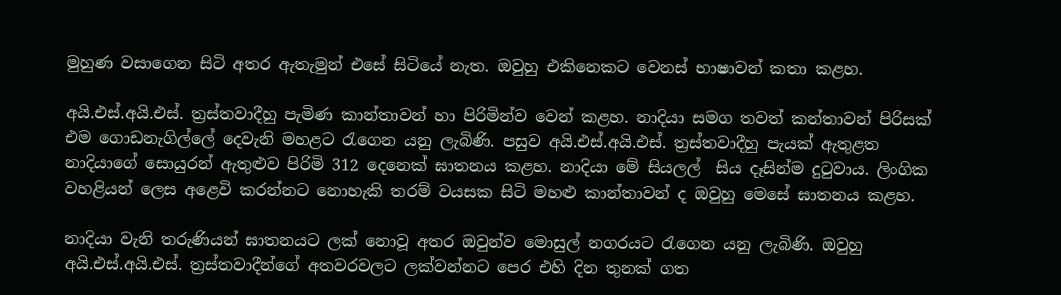මුහුණ වසාගෙන සිටි අතර ඇතැමුන් එසේ සිටියේ නැත. ඔවුහු එකිනෙකට වෙනස් භාෂාවන් කතා කළහ.

අයි.එස්.අයි.එස්. ත්‍රස්තවාදීහු පැමිණ කාන්තාවන් හා පිරිමින්ව වෙන් කළහ. නාදියා සමග තවත් කන්තාවන් පිරිසක් එම ගොඩනැගිල්ලේ දෙවැනි මහළට රැගෙන යනු ලැබිණි. පසුව අයි.එස්.අයි.එස්. ත්‍රස්තවාදීහු පැයක් ඇතුළත නාදියාගේ සොයුරන් ඇතුළුව පිරිමි 312 දෙනෙක් ඝාතනය කළහ. නාදියා මේ සියලල්  සිය දෑසින්ම දුටුවාය. ලිංගික වහළියන් ලෙස අළෙවි කරන්නට නොහැකි තරම් වයසක සිටි මහළු කාන්තාවන් ද ඔවුහු මෙසේ ඝාතනය කළහ.

නාදියා වැනි තරුණියන් ඝාතනයට ලක් නොවූ අතර ඔවුන්ව මොසුල් නගරයට රැගෙන යනු ලැබිණි. ඔවුහු අයි.එස්.අයි.එස්. ත්‍රස්තවාදීන්ගේ අතවරවලට ලක්වන්නට පෙර එහි දින තුනක් ගත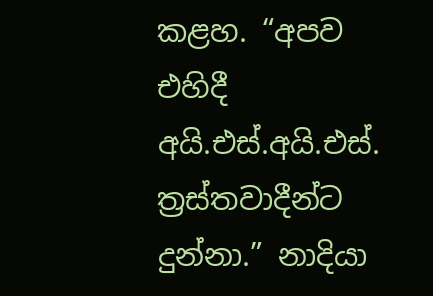කළහ. “අපව එහිදී  අයි.එස්.අයි.එස්. ත්‍රස්තවාදීන්ට දුන්නා.” නාදියා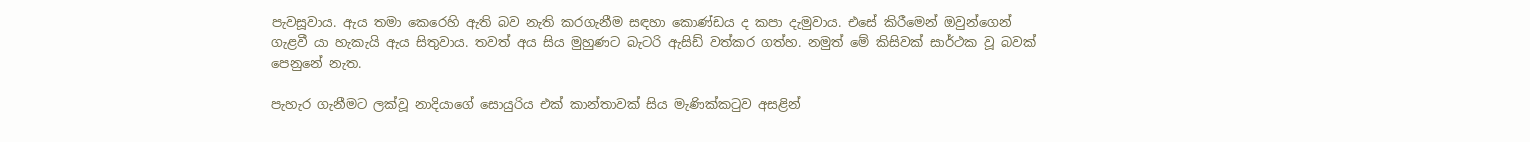පැවසූවාය. ඇය තමා කෙරෙහි ඇති බව නැති කරගැනීම සඳහා කොණ්ඩය ද කපා දැමුවාය. එසේ කිරීමෙන් ඔවුන්ගෙන් ගැළවී යා හැකැයි ඇය සිතුවාය. තවත් අය සිය මුහුණට බැටරි ඇසිඩ් වත්කර ගත්හ. නමුත් මේ කිසිවක් සාර්ථක වූ බවක් පෙනුනේ නැත.

පැහැර ගැනීමට ලක්වූ නාදියාගේ සොයුරිය එක් කාන්තාවක් සිය මැණික්කටුව අසළින්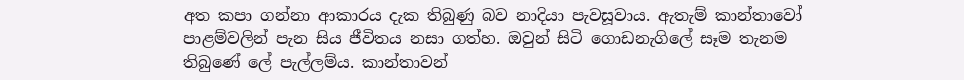අත කපා ගන්නා ආකාරය දැක තිබුණු බව නාදියා පැවසූවාය. ඇතැම් කාන්තාවෝ පාළම්වලින් පැන සිය ජීවිතය නසා ගත්හ. ඔවුන් සිටි ගොඩනැගිලේ සෑම තැනම තිබුණේ ලේ පැල්ලම්ය. කාන්තාවන්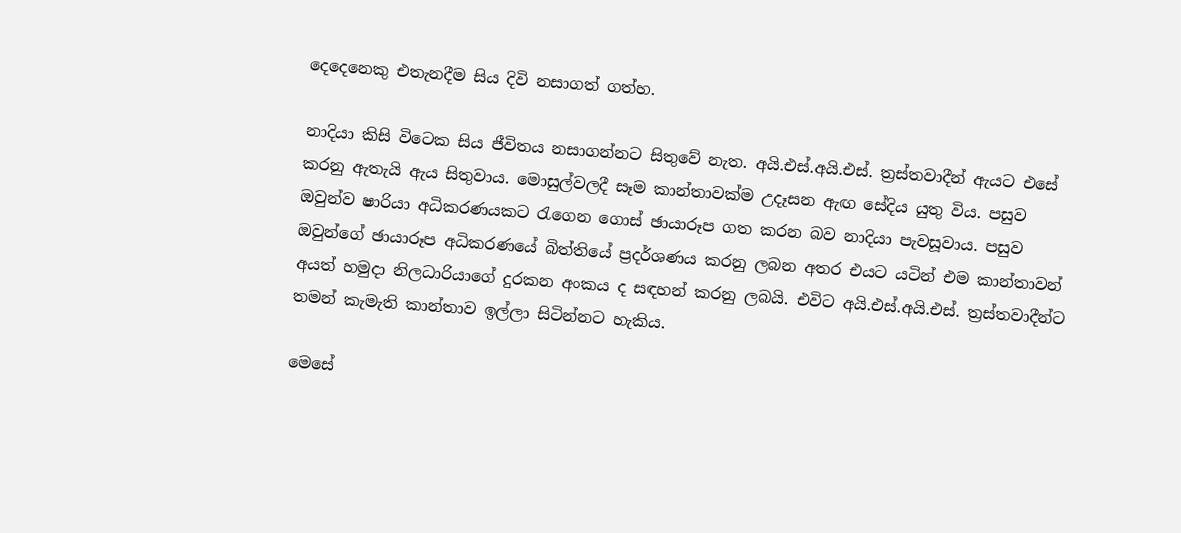දෙදෙනෙකු එතැනදීම සිය දිවි නසාගත් ගත්හ.

නාදියා කිසි විටෙක සිය ජීවිතය නසාගන්නට සිතුවේ නැත. අයි.එස්.අයි.එස්. ත්‍රස්තවාදීන් ඇයට එසේ කරනු ඇතැයි ඇය සිතුවාය. මොසුල්වලදී සෑම කාන්තාවක්ම උදෑසන ඇඟ සේදිය යුතු විය. පසුව ඔවුන්ව ෂාරියා අධිකරණයකට රැගෙන ගොස් ඡායාරූප ගත කරන බව නාදියා පැවසූවාය. පසුව ඔවුන්ගේ ඡායාරූප අධිකරණයේ බිත්තියේ ප්‍රදර්ශණය කරනු ලබන අතර එයට යටින් එම කාන්තාවන් අයත් හමුදා නිලධාරියාගේ දුරකන අංකය ද සඳහන් කරනු ලබයි. එවිට අයි.එස්.අයි.එස්. ත්‍රස්තවාදීන්ට තමන් කැමැති කාන්තාව ඉල්ලා සිටින්නට හැකිය.

මෙසේ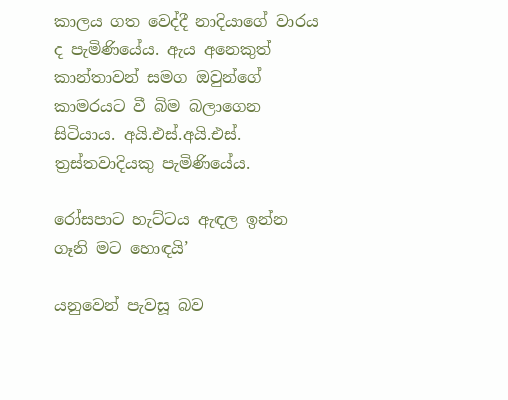කාලය ගත වෙද්දී නාදියාගේ වාරය ද පැමිණියේය. ඇය අනෙකුත් කාන්තාවන් සමග ඔවුන්ගේ කාමරයට වී බිම බලාගෙන සිටියාය. අයි.එස්.අයි.එස්. ත්‍රස්තවාදියකු පැමිණියේය.

රෝසපාට හැට්ටය ඇඳල ඉන්න ගෑනි මට හොඳයි’

යනුවෙන් පැවසූ බව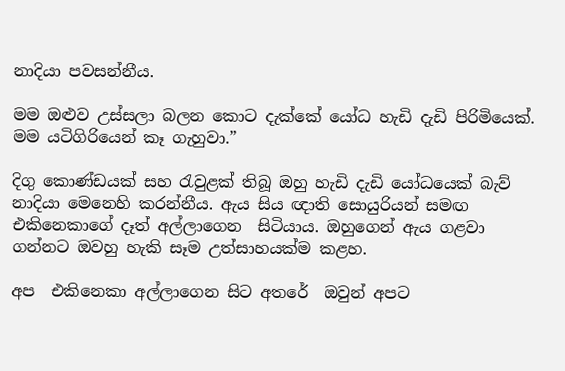නාදියා පවසන්නීය.

මම ඔළුව උස්සලා බලන කොට දැක්කේ යෝධ හැඩි දැඩි පිරිමියෙක්. මම යටිගිරියෙන් කෑ ගැහුවා.”

දිගු කොණ්ඩයක් සහ රැවුළක් තිබූ ඔහු හැඩි දැඩි යෝධයෙක් බැව් නාදියා මෙනෙහි කරන්නීය. ඇය සිය ඥාති සොයුරියන් සමඟ එකිනෙකාගේ දෑත් අල්ලාගෙන  සිටියාය. ඔහුගෙන් ඇය ගළවා ගන්නට ඔවහු හැකි සෑම උත්සාහයක්ම කළහ.

අප  එකිනෙකා අල්ලාගෙන සිට අතරේ  ඔවුන් අපට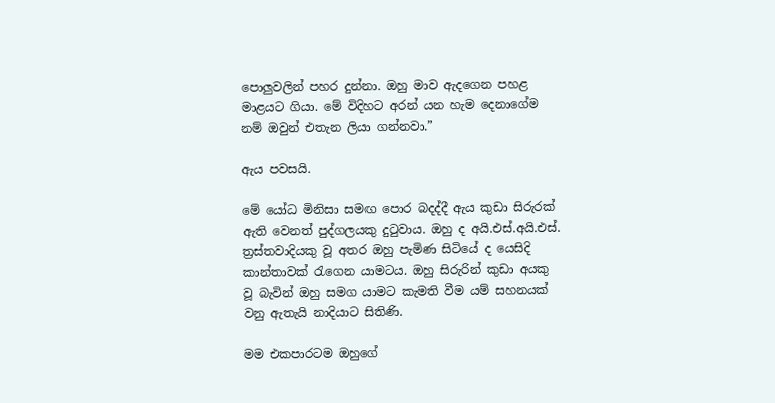පොලුවලින් පහර දුන්නා. ඔහු මාව ඇදගෙන පහළ මාළයට ගියා. මේ විදිහට අරන් යන හැම දෙනාගේම නම් ඔවුන් එතැන ලියා ගන්නවා.”

ඇය පවසයි.

මේ යෝධ මිනිසා සමඟ පොර බදද්දී ඇය කුඩා සිරුරක් ඇති වෙනත් පුද්ගලයකු දුටුවාය. ඔහු ද අයි.එස්.අයි.එස්. ත්‍රස්තවාදියකු වූ අතර ඔහු පැමිණ සිටියේ ද යෙසිදි කාන්තාවක් රැගෙන යාමටය. ඔහු සිරුරින් කුඩා අයකු වූ බැවින් ඔහු සමග යාමට කැමති වීම යම් සහනයක් වනු ඇතැයි නාදියාට සිතිණි.

මම එකපාරටම ඔහුගේ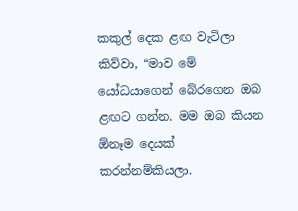කකුල් දෙක ළඟ වැටිලා කිව්වා, “මාව මේ යෝධයාගෙන් බේරගෙන ඔබ ළඟට ගන්න. මම ඔබ කියන ඕනෑම දෙයක් කරන්නම්කියලා.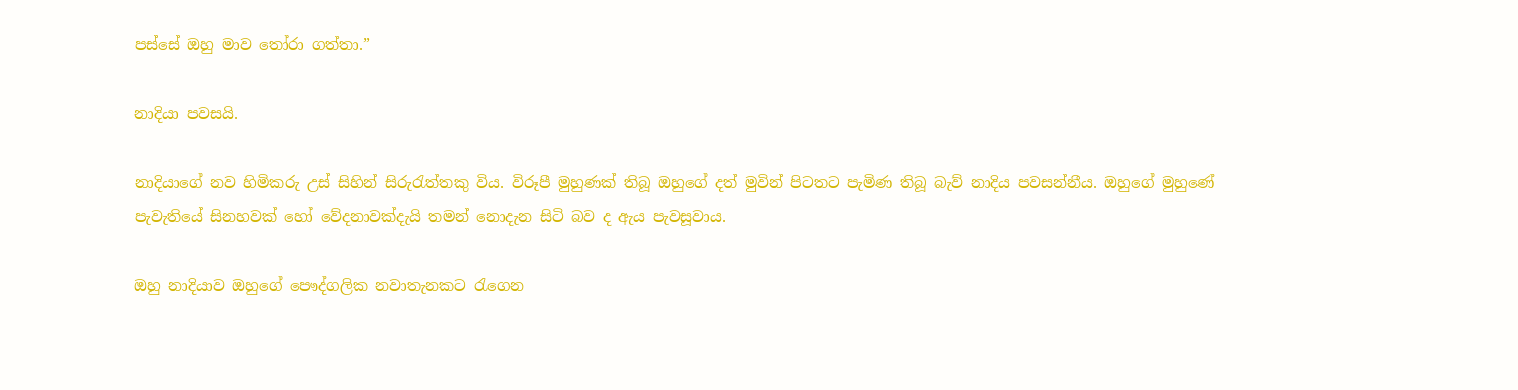පස්සේ ඔහු මාව තෝරා ගත්තා.”

නාදියා පවසයි.

නාදියාගේ නව හිමිකරු උස් සිහින් සිරුරැත්තකු විය. විරූපී මුහුණක් තිබූ ඔහුගේ දත් මුවින් පිටතට පැමිණ තිබූ බැව් නාදිය පවසන්නීය. ඔහුගේ මුහුණේ පැවැතියේ සිනහවක් හෝ වේදනාවක්දැයි තමන් නොදැන සිටි බව ද ඇය පැවසූවාය.

ඔහු නාදියාව ඔහුගේ පෞද්ගලික නවාතැනකට රැගෙන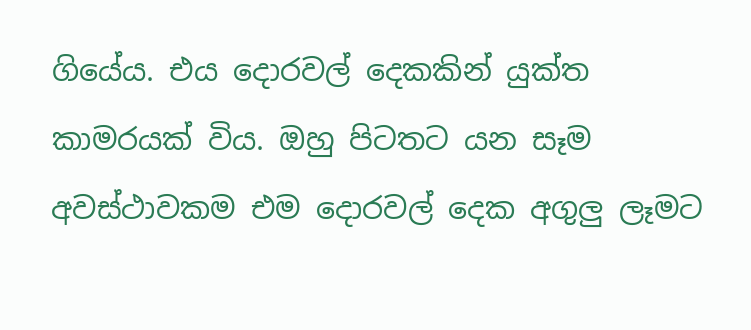ගියේය. එය දොරවල් දෙකකින් යුක්ත කාමරයක් විය. ඔහු පිටතට යන සෑම අවස්ථාවකම එම දොරවල් දෙක අගුලු ලෑමට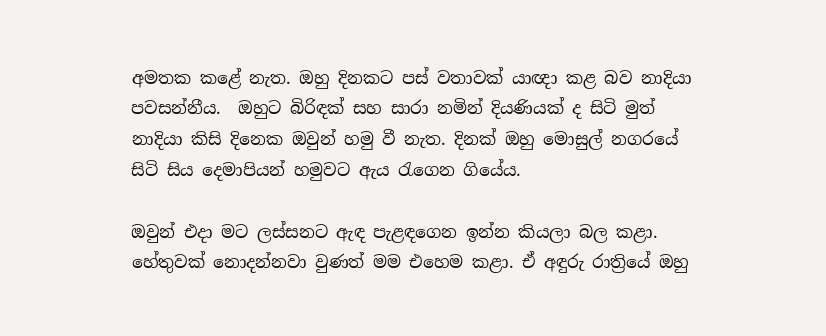අමතක කළේ නැත. ඔහු දිනකට පස් වතාවක් යාඥා කළ බව නාදියා පවසන්නීය.  ඔහුට බිරිඳක් සහ සාරා නමින් දියණියක් ද සිටි මුත් නාදියා කිසි දිනෙක ඔවුන් හමු වී නැත. දිනක් ඔහු මොසුල් නගරයේ සිටි සිය දෙමාපියන් හමුවට ඇය රැගෙන ගියේය.

ඔවුන් එදා මට ලස්සනට ඇඳ පැළඳගෙන ඉන්න කියලා බල කළා. හේතුවක් නොදන්නවා වුණත් මම එහෙම කළා. ඒ අඳුරු රාත්‍රියේ ඔහු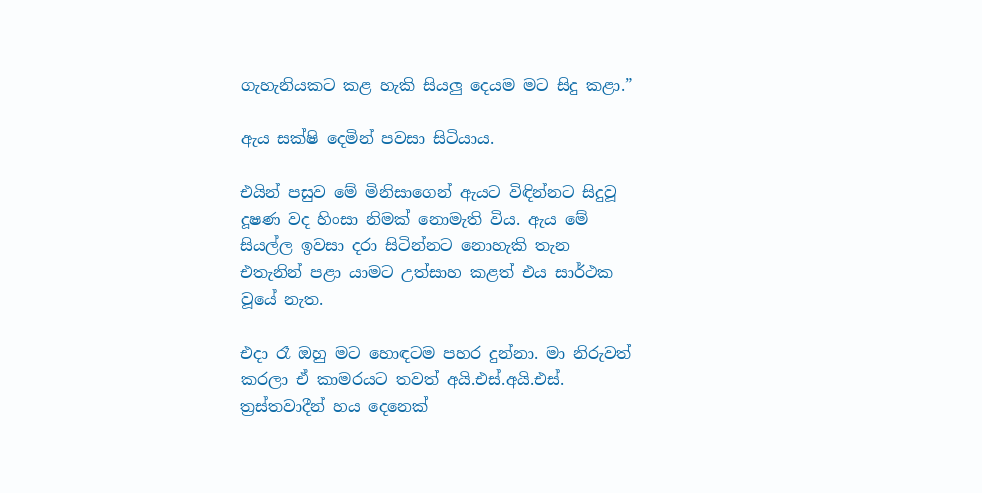ගැහැනියකට කළ හැකි සියලු දෙයම මට සිදු කළා.”

ඇය සක්ෂි දෙමින් පවසා සිටියාය.

එයින් පසුව මේ මිනිසාගෙන් ඇයට විඳින්නට සිදුවූ දූෂණ වද හිංසා නිමක් නොමැති විය. ඇය මේ සියල්ල ඉවසා දරා සිටින්නට නොහැකි තැන එතැනින් පළා යාමට උත්සාහ කළත් එය සාර්ථක වූයේ නැත.

එදා රෑ ඔහු මට හොඳටම පහර දුන්නා. මා නිරුවත් කරලා ඒ කාමරයට තවත් අයි.එස්.අයි.එස්. ත්‍රස්තවාදීන් හය දෙනෙක්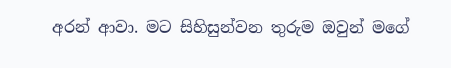අරන් ආවා. මට සිහිසුන්වන තුරුම ඔවුන් මගේ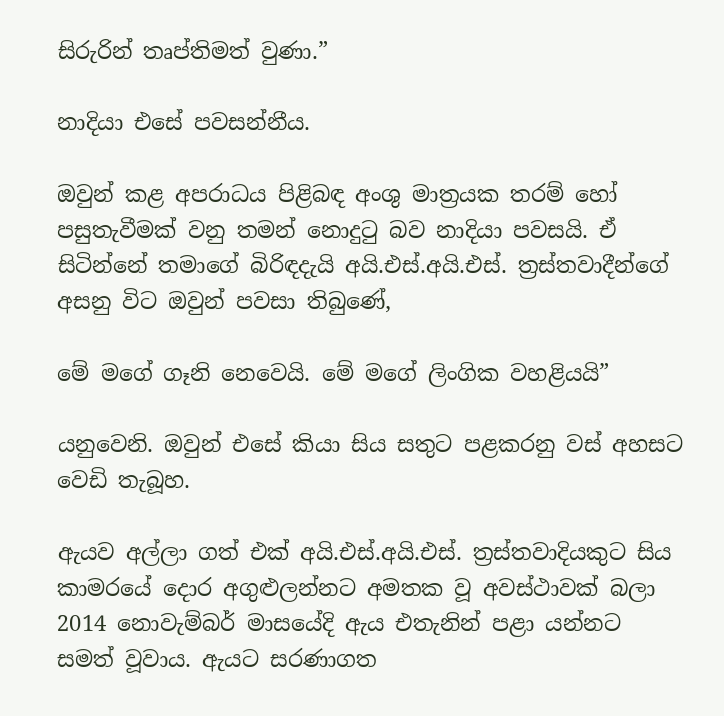සිරුරින් තෘප්තිමත් වුණා.”

නාදියා එසේ පවසන්නීය.

ඔවුන් කළ අපරාධය පිළිබඳ අංශු මාත්‍රයක තරම් හෝ පසුතැවීමක් වනු තමන් නොදුටු බව නාදියා පවසයි. ඒ සිටින්නේ තමාගේ බිරිඳදැයි අයි.එස්.අයි.එස්. ත්‍රස්තවාදීන්ගේ අසනු විට ඔවුන් පවසා තිබුණේ,

මේ මගේ ගෑනි නෙවෙයි. මේ මගේ ලිංගික වහළියයි”

යනුවෙනි. ඔවුන් එසේ කියා සිය සතුට පළකරනු වස් අහසට වෙඩි තැබූහ.

ඇයව අල්ලා ගත් එක් අයි.එස්.අයි.එස්. ත්‍රස්තවාදියකුට සිය කාමරයේ දොර අගුළුලන්නට අමතක වූ අවස්ථාවක් බලා 2014 නොවැම්බර් මාසයේදි ඇය එතැනින් පළා යන්නට සමත් වූවාය. ඇයට සරණාගත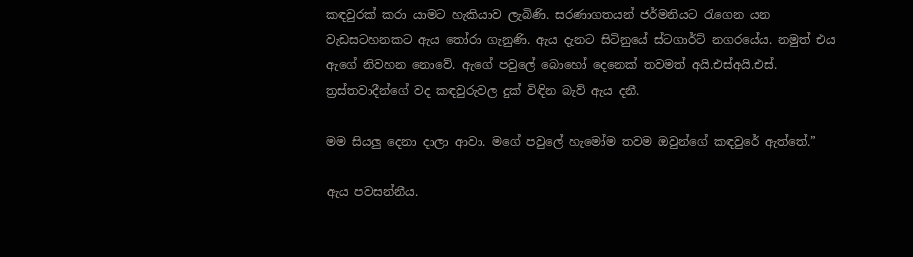කඳවුරක් කරා යාමට හැකියාව ලැබිණි. සරණාගතයන් ජර්මනියට රැගෙන යන වැඩසටහනකට ඇය තෝරා ගැනුණි. ඇය දැනට සිටිනුයේ ස්ටගාර්ට් නගරයේය. නමුත් එය ඇගේ නිවහන නොවේ. ඇගේ පවුලේ බොහෝ දෙනෙක් තවමත් අයි.එස්අයි.එස්. ත්‍රස්තවාදීන්ගේ වද කඳවුරුවල දුක් විඳින බැව් ඇය දනී.

මම සියලු දෙනා දාලා ආවා. මගේ පවුලේ හැමෝම තවම ඔවුන්ගේ කඳවුරේ ඇත්තේ.”

ඇය පවසන්නීය.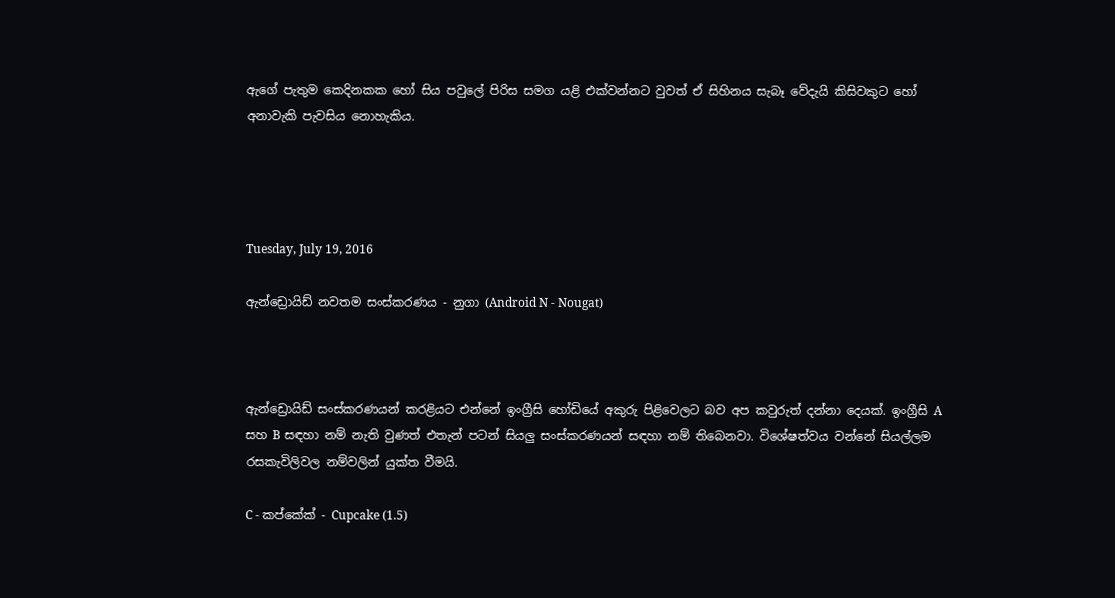ඇගේ පැතුම කෙදිනකක හෝ සිය පවුලේ පිරිස සමග යළි එක්වන්නට වුවත් ඒ සිහිනය සැබෑ වේදැයි කිසිවකුට හෝ අනාවැකි පැවසිය නොහැකිය.




Tuesday, July 19, 2016

ඇන්ඩ්‍රොයිඩ් නවතම සංස්කරණය - නුගා (Android N - Nougat)



ඇන්ඩ්‍රොයිඩ් සංස්කරණයන් කරළියට එන්නේ ඉංග්‍රීසි හෝඩියේ අකුරු පිළිවෙලට බව අප කවුරුත් දන්නා දෙයක්. ඉංග්‍රීසි A සහ B සඳහා නම් නැති වුණත් එතැන් පටන් සියලු සංස්කරණයන් සඳහා නම් තිබෙනවා. විශේෂත්වය වන්නේ සියල්ලම රසකැවිලිවල නම්වලින් යුක්ත වීමයි.

C - කප්කේක් - Cupcake (1.5)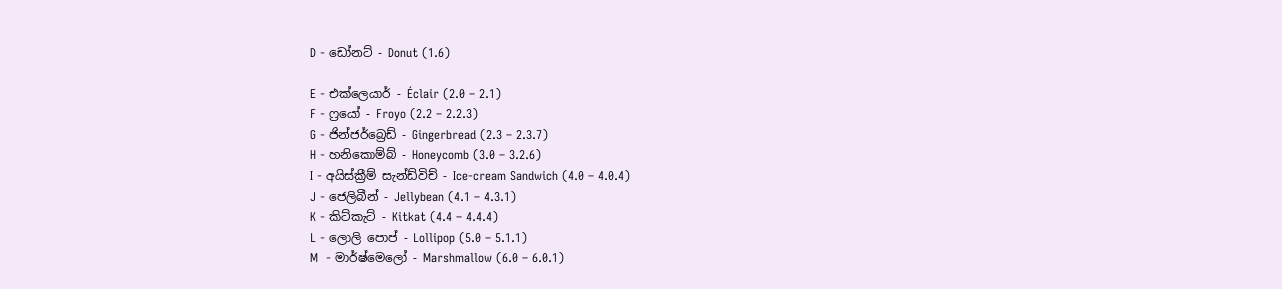D - ඩෝනට් - Donut (1.6)

E - එක්ලෙයාර් - Éclair (2.0 – 2.1)
F - ෆ්‍රයෝ - Froyo (2.2 – 2.2.3)
G - ජින්ජර්බ්‍රෙඩ් - Gingerbread (2.3 – 2.3.7)
H - හනිකොම්බ් - Honeycomb (3.0 – 3.2.6)
I - අයිස්ක්‍රීම් සැන්ඩ්විච් - Ice-cream Sandwich (4.0 – 4.0.4)
J - ජෙලිබීන් - Jellybean (4.1 – 4.3.1)
K - කිට්කැට් - Kitkat (4.4 – 4.4.4)
L - ලොලි පොප් - Lollipop (5.0 – 5.1.1)
M  - මාර්ෂ්මෙලෝ - Marshmallow (6.0 – 6.0.1)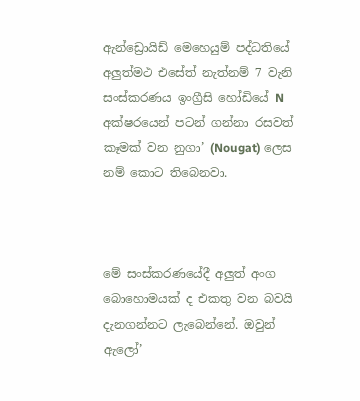ඇන්ඩ්‍රොයිඩ් මෙහෙයුම් පද්ධතියේ අලුත්මථ එසේත් නැත්නම් 7 වැනි සංස්කරණය ඉංග්‍රීසි හෝඩියේ N අක්ෂරයෙන් පටන් ගන්නා රසවත් කෑමක් වන නුගා’ (Nougat) ලෙස නම් කොට තිබෙනවා.



මේ සංස්කරණයේදී අලුත් අංග බොහොමයක් ද එකතු වන බවයි දැනගන්නට ලැබෙන්නේ. ඔවුන් ඇලෝ’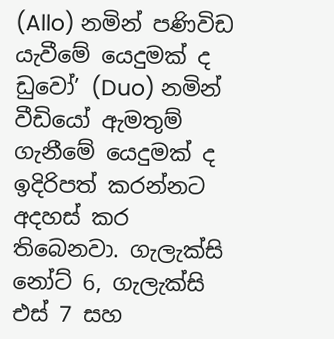(Allo) නමින් පණිවිඩ යැවීමේ යෙදුමක් ද ඩුවෝ’ (Duo) නමින් වීඩියෝ ඇමතුම් ගැනීමේ යෙදුමක් ද ඉදිරිපත් කරන්නට අදහස් කර තිබෙනවා. ගැලැක්සි නෝට් 6, ගැලැක්සි එස් 7 සහ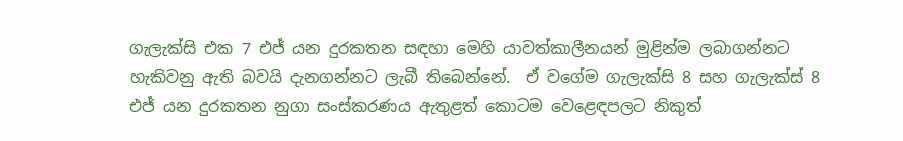ගැලැක්සි එක 7 එජ් යන දුරකතන සඳහා මෙහි යාවත්කාලීනයන් මුළින්ම ලබාගන්නට හැකිවනු ඇති බවයි දැනගන්නට ලැබී තිබෙන්නේ.  ඒ වගේම ගැලැක්සි 8 සහ ගැලැක්ස් 8 එජ් යන දුරකතන නුගා සංස්කරණය ඇතුළත් කොටම වෙළෙඳපලට නිකුත්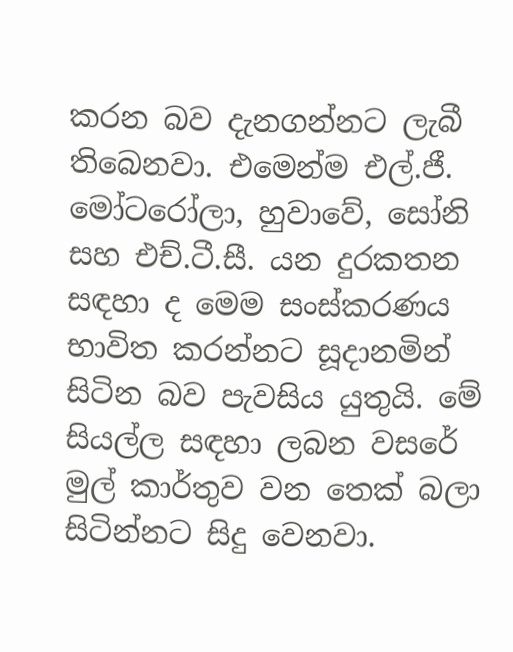කරන බව දැනගන්නට ලැබී තිබෙනවා. එමෙන්ම එල්.ජී. මෝටරෝලා, හුවාවේ, සෝනි සහ එච්.ටී.සී. යන දුරකතන සඳහා ද මෙම සංස්කරණය භාවිත කරන්නට සූදානමින් සිටින බව පැවසිය යුතුයි. මේ සියල්ල සඳහා ලබන වසරේ මුල් කාර්තුව වන තෙක් බලා සිටින්නට සිදු වෙනවා.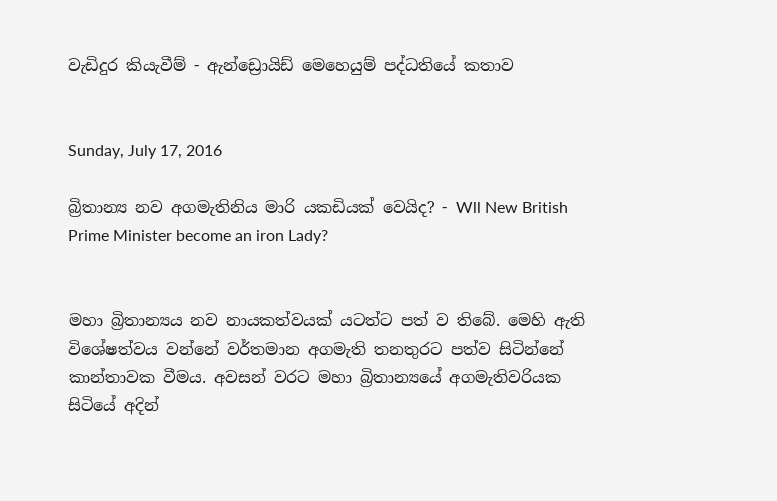වැඩිදුර කියැවීම් - ඇන්ඩ්‍රොයිඩ් මෙහෙයුම් පද්ධතියේ කතාව


Sunday, July 17, 2016

බ්‍රිතාන්‍ය නව අගමැතිනිය මාරි යකඩියක් වෙයිද? - Wll New British Prime Minister become an iron Lady?


මහා බ්‍රිතාන්‍යය නව නායකත්වයක් යටත්ට පත් ව තිබේ. මෙහි ඇති විශේෂත්වය වන්නේ වර්තමාන අගමැති තනතුරට පත්ව සිටින්නේ කාන්තාවක වීමය. අවසන් වරට මහා බ්‍රිතාන්‍යයේ අගමැතිවරියක සිටියේ අදින්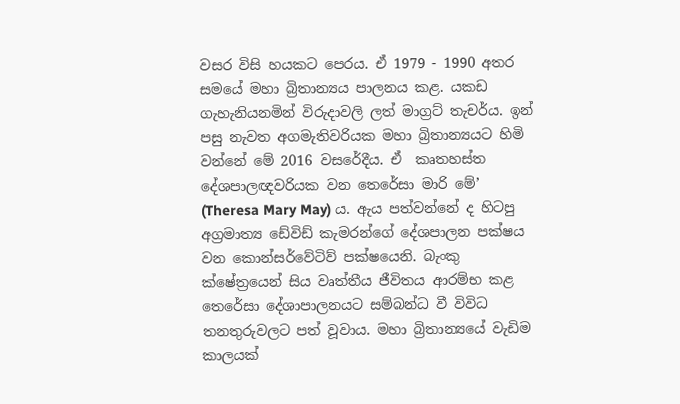වසර විසි හයකට පෙරය. ඒ 1979 - 1990 අතර සමයේ මහා බ්‍රිතාන්‍යය පාලනය කළ. යකඩ ගැහැනියනමින් විරුදාවලි ලත් මාග්‍රට් තැචර්ය. ඉන් පසු නැවත අගමැතිවරියක මහා බ්‍රිතාන්‍යයට හිමි වන්නේ මේ 2016 වසරේදීය. ඒ  කෘතහස්ත දේශපාලඥවරියක වන තෙරේසා මාරි මේ’ (Theresa Mary May) ය. ඇය පත්වන්නේ ද හිටපු අග්‍රමාත්‍ය ඩේවිඩ් කැමරන්ගේ දේශපාලන පක්ෂය වන කොන්සර්වේටිව් පක්ෂයෙනි. බැංකු ක්ෂේත්‍රයෙන් සිය වෘත්තීය ජීවිතය ආරම්භ කළ තෙරේසා දේශාපාලනයට සම්බන්ධ වී විවිධ තනතුරුවලට පත් වූවාය. මහා බ්‍රිතාන්‍යයේ වැඩිම කාලයක්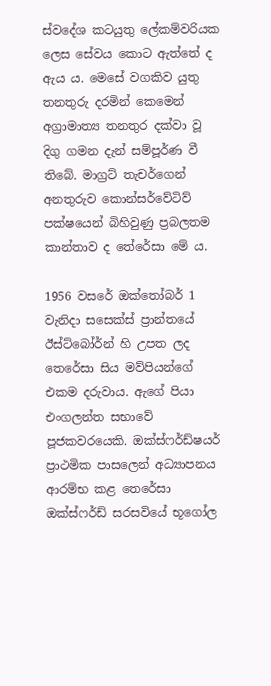ස්වදේශ කටයුතු ලේකම්වරියක ලෙස සේවය කොට ඇත්තේ ද ඇය ය. මෙසේ වගකිව යුතු තනතුරු දරමින් කෙමෙන් අග්‍රාමාත්‍ය තනතුර දක්වා වූ දිගු ගමන දැන් සම්පූර්ණ වී තිබේ. මාග්‍රට් තැචර්ගෙන් අනතුරුව කොන්සර්වේටිව් පක්ෂයෙන් බිහිවුණු ප්‍රබලතම කාන්තාව ද තේරේසා මේ ය.

1956 වසරේ ඔක්තෝබර් 1 වැනිදා සසෙක්ස් ප්‍රාන්තයේ ඊස්ට්බෝර්න් හි උපත ලද තෙරේසා සිය මව්පියන්ගේ එකම දරුවාය. ඇගේ පියා එංගලන්ත සභාවේ පූජකවරයෙකි. ඔක්ස්ෆර්ඩ්ෂයර් ප්‍රාථමික පාසලෙන් අධ්‍යාපනය ආරම්භ කළ තෙරේසා ඔක්ස්ෆර්ඩ් සරසවියේ භූගෝල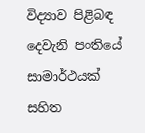විද්‍යාව පිළිබඳ දෙවැනි පංතියේ සාමාර්ථයක් සහිත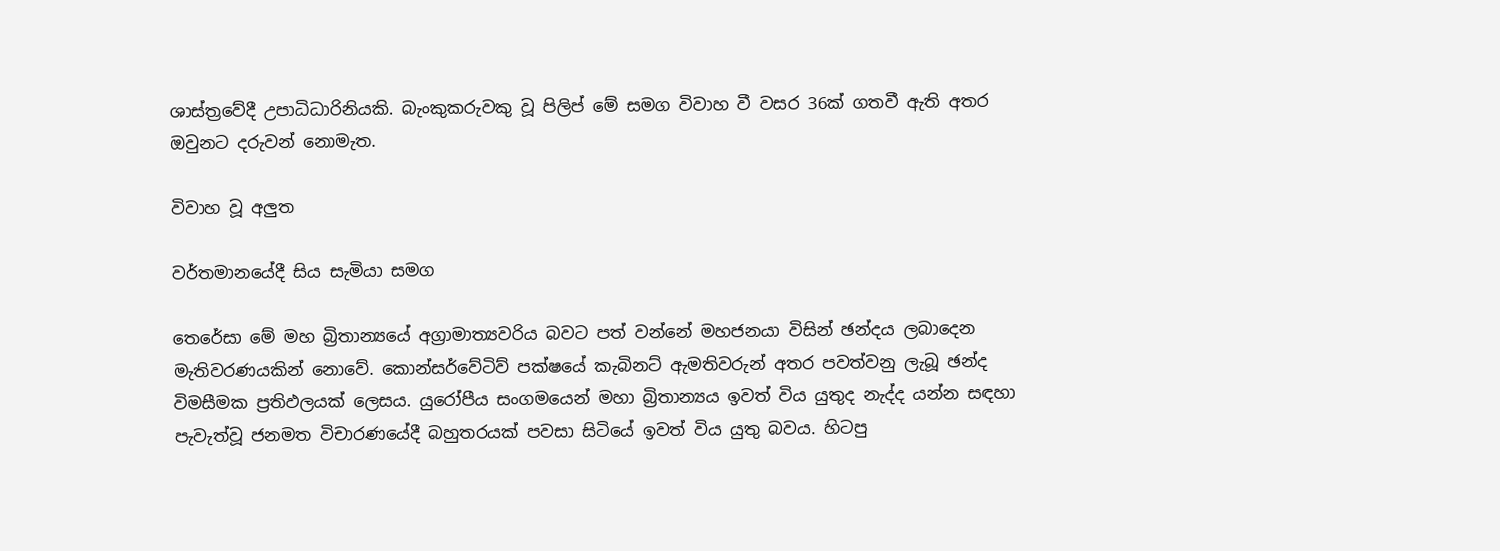ශාස්ත්‍රවේදී උපාධිධාරිනියකි. බැංකුකරුවකු වූ පිලිප් මේ සමග විවාහ වී වසර 36ක් ගතවී ඇති අතර ඔවුනට දරුවන් නොමැත.

විවාහ වූ අලුත

වර්තමානයේදී සිය සැමියා සමග

තෙරේසා මේ මහ බ්‍රිතාන්‍යයේ අග්‍රාමාත්‍යවරිය බවට පත් වන්නේ මහජනයා විසින් ඡන්දය ලබාදෙන මැතිවරණයකින් නොවේ. කොන්සර්වේටිව් පක්ෂයේ කැබිනට් ඇමතිවරුන් අතර පවත්වනු ලැබූ ඡන්ද විමසීමක ප්‍රතිඵලයක් ලෙසය. යුරෝපීය සංගමයෙන් මහා බ්‍රිතාන්‍යය ඉවත් විය යුතුද නැද්ද යන්න සඳහා පැවැත්වූ ජනමත විචාරණයේදී බහුතරයක් පවසා සිටියේ ඉවත් විය යුතු බවය. හිටපු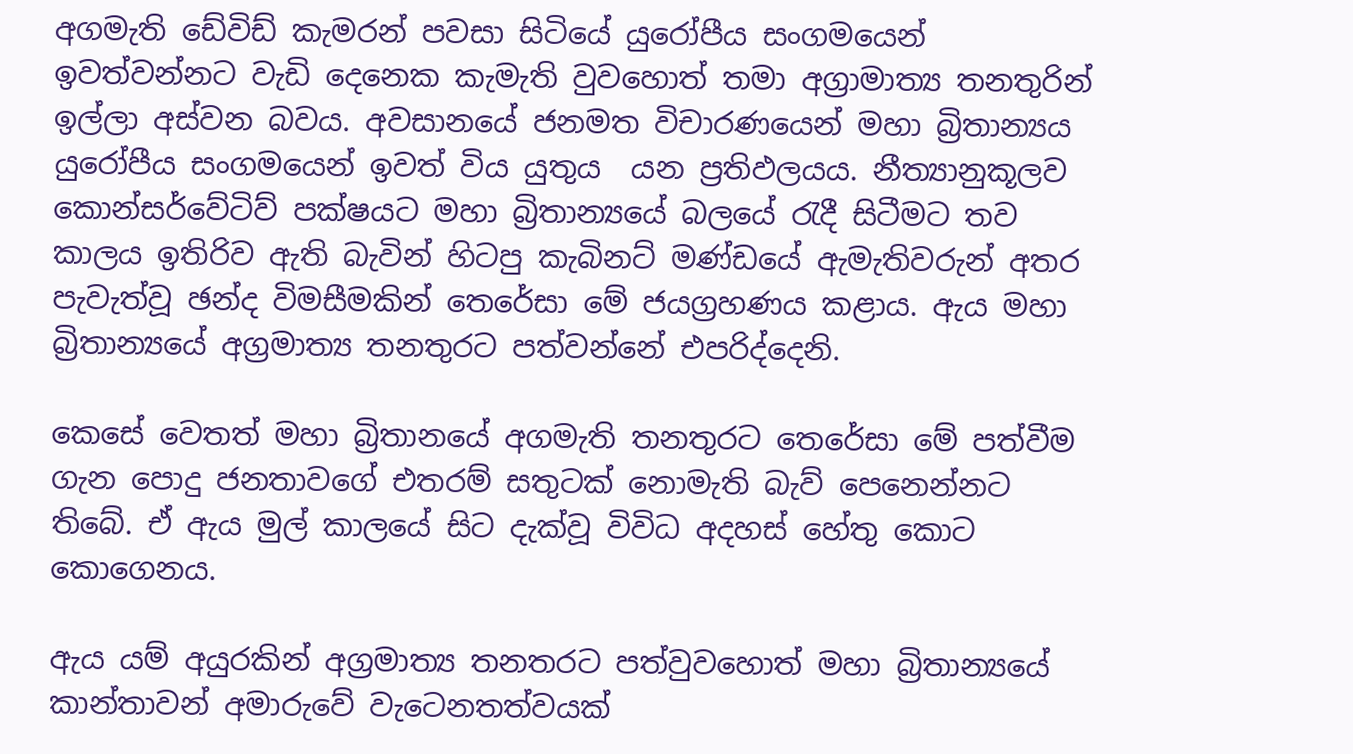අගමැති ඩේවිඩ් කැමරන් පවසා සිටියේ යුරෝපීය සංගමයෙන් ඉවත්වන්නට වැඩි දෙනෙක කැමැති වුවහොත් තමා අග්‍රාමාත්‍ය තනතුරින් ඉල්ලා අස්වන බවය. අවසානයේ ජනමත විචාරණයෙන් මහා බ්‍රිතාන්‍යය යුරෝපීය සංගමයෙන් ඉවත් විය යුතුය  යන ප්‍රතිඵලයය. නීත්‍යානුකූලව කොන්සර්වේටිව් පක්ෂයට මහා බ්‍රිතාන්‍යයේ බලයේ රැදී සිටීමට තව කාලය ඉතිරිව ඇති බැවින් හිටපු කැබිනට් මණ්ඩයේ ඇමැතිවරුන් අතර පැවැත්වූ ඡන්ද විමසීමකින් තෙරේසා මේ ජයග්‍රහණය කළාය. ඇය මහා බ්‍රිතාන්‍යයේ අග්‍රමාත්‍ය තනතුරට පත්වන්නේ එපරිද්දෙනි.

කෙසේ වෙතත් මහා බ්‍රිතානයේ අගමැති තනතුරට තෙරේසා මේ පත්වීම ගැන පොදු ජනතාවගේ එතරම් සතුටක් නොමැති බැව් පෙනෙන්නට තිබේ. ඒ ඇය මුල් කාලයේ සිට දැක්වූ විවිධ අදහස් හේතු කොට කොගෙනය.

ඇය යම් අයුරකින් අග්‍රමාත්‍ය තනතරට පත්වුවහොත් මහා බ්‍රිතාන්‍යයේ කාන්තාවන් අමාරුවේ වැටෙනතත්වයක්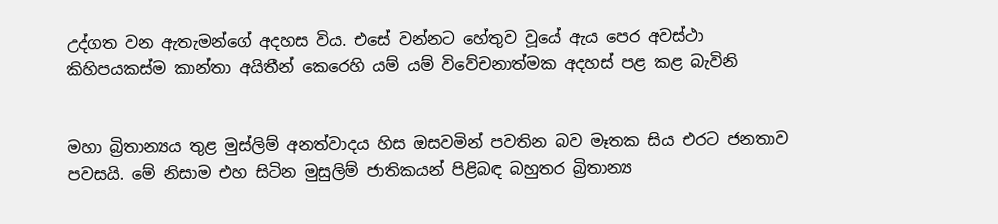උද්ගත වන ඇතැමන්ගේ අදහස විය. එසේ වන්නට හේතුව වූයේ ඇය පෙර අවස්ථා කිහිපයකස්ම කාන්තා අයිතීන් කෙරෙහි යම් යම් විවේචනාත්මක අදහස් පළ කළ බැවිනි


මහා බ්‍රිතාන්‍යය තුළ මුස්ලිම් අනත්වාදය හිස ඔසවමින් පවතින බව මෑතක සිය එරට ජනතාව පවසයි. මේ නිසාම එහ සිටින මුසුලිම් ජාතිකයන් පිළිබඳ බහුතර බ්‍රිතාන්‍ය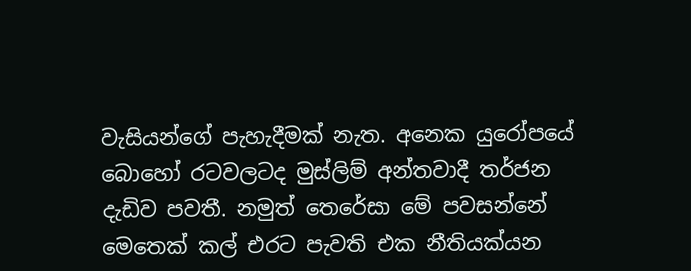වැසියන්ගේ පැහැදීමක් නැත. අනෙක යුරෝපයේ බොහෝ රටවලටද මුස්ලිම් අන්තවාදී තර්ජන දැඩිව පවතී. නමුත් තෙරේසා මේ පවසන්නේ මෙතෙක් කල් එරට පැවති එක නීතියක්යන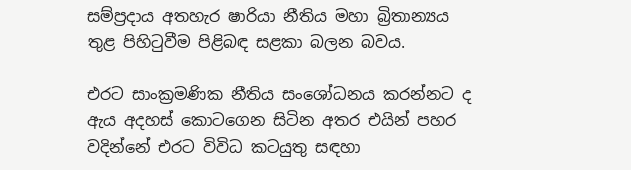සම්ප්‍රදාය අතහැර ෂාරියා නීතිය මහා බ්‍රිතාන්‍යය තුළ පිහිටුවීම පිළිබඳ සළකා බලන බවය.

එරට සාංක්‍රමණික නීතිය සංශෝධනය කරන්නට ද ඇය අදහස් කොටගෙන සිටින අතර එයින් පහර වදින්නේ එරට විවිධ කටයුතු සඳහා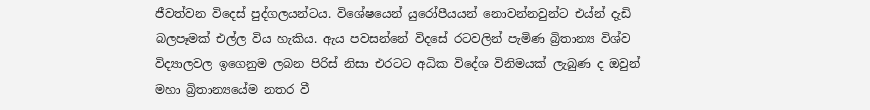ජීවත්වන විදෙස් පුද්ගලයන්ටය. විශේෂයෙන් යුරෝපීයයන් නොවන්නවුන්ට එය්න් දැඩි බලපෑමක් එල්ල විය හැකිය. ඇය පවසන්නේ විදසේ රටවලින් පැමිණ බ්‍රිතාන්‍ය විශ්ව විද්‍යාලවල ඉගෙනුම ලබන පිරිස් නිසා එරටට අධික විදේශ විනිමයක් ලැබුණ ද ඔවුන් මහා බ්‍රිතාන්‍යයේම නතර වී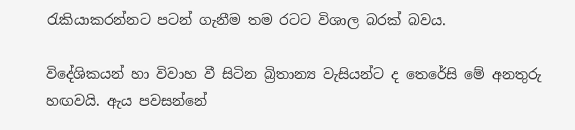රැකියාකරන්නට පටන් ගැනීම තම රටට විශාල බරක් බවය.

විදේශිකයන් හා විවාහ වී සිටින බ්‍රිතාන්‍ය වැසියන්ට ද තෙරේසි මේ අනතුරු හඟවයි. ඇය පවසන්නේ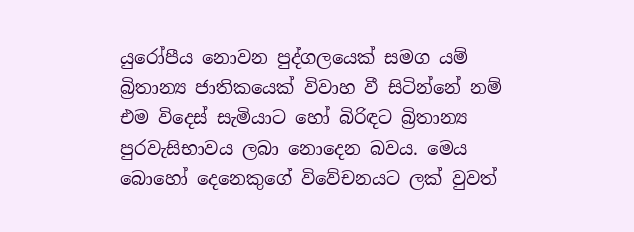යුරෝපීය නොවන පුද්ගලයෙක් සමග යම් බ්‍රිතාන්‍ය ජාතිකයෙක් විවාහ වී සිටින්නේ නම් එම විදෙස් සැමියාට හෝ බිරිඳට බ්‍රිතාන්‍ය පුරවැසිභාවය ලබා නොදෙන බවය. මෙය බොහෝ දෙනෙකුගේ විවේචනයට ලක් වුවත්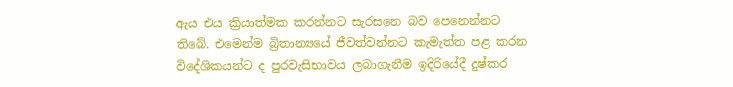ඇය එය ක්‍රියාත්මක කරන්නට සැරසනෙ බව පෙනෙන්නට තිබේ. එමෙන්ම බ්‍රිතාන්‍යයේ ජීවත්වන්නට කැමැත්ත පළ කරන විදේශිකයන්ට ද පුරවැසිභාවය ලබාගැනීම ඉදිරියේදී දුෂ්කර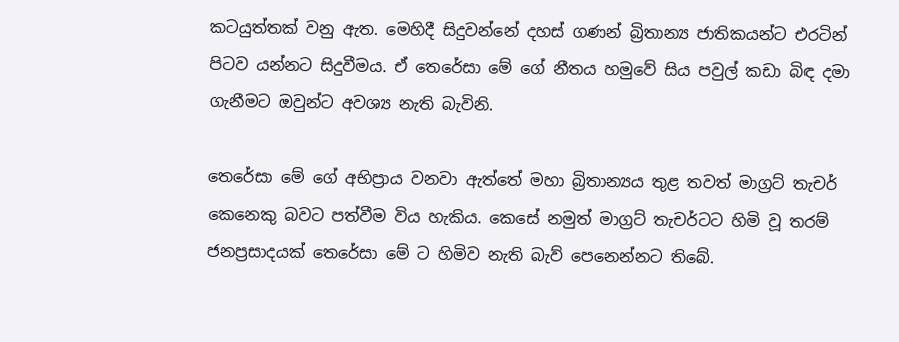කටයුත්තක් වනු ඇත. මෙහිදී සිදුවන්නේ දහස් ගණන් බ්‍රිතාන්‍ය ජාතිකයන්ට එරටින් පිටව යන්නට සිදුවීමය. ඒ තෙරේසා මේ ගේ නීතය හමුවේ සිය පවුල් කඩා බිඳ දමා ගැනීමට ඔවුන්ට අවශ්‍ය නැති බැවිනි.

තෙරේසා මේ ගේ අභිප්‍රාය වනවා ඇත්තේ මහා බ්‍රිතාන්‍යය තුළ තවත් මාග්‍රට් තැචර් කෙනෙකු බවට පත්වීම විය හැකිය. කෙසේ නමුත් මාග්‍රට් තැචර්ටට හිමි වූ තරම් ජනප්‍රසාදයක් තෙරේසා මේ ට හිමිව නැති බැව් පෙනෙන්නට තිබේ.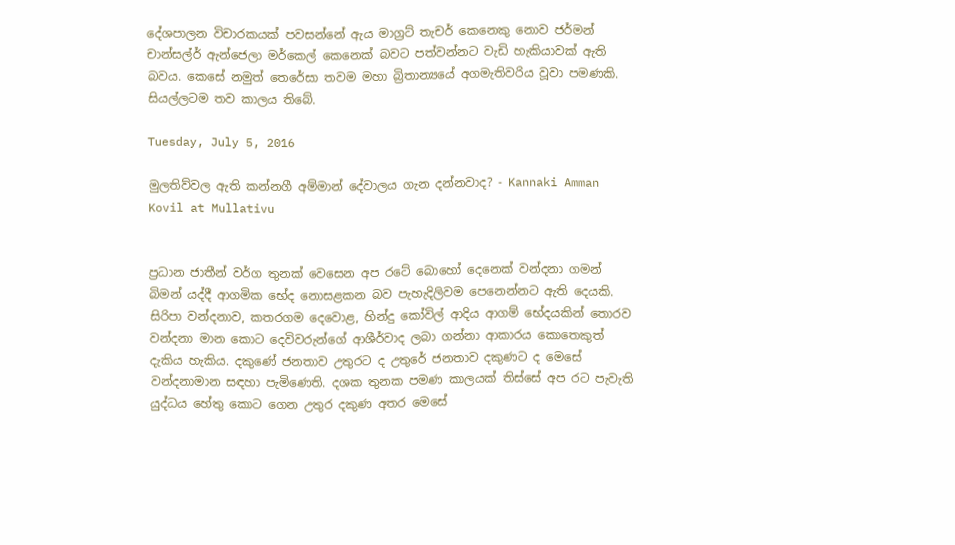දේශපාලන විචාරකයක් පවසන්නේ ඇය මාග්‍රට් තැචර් කෙනෙකු නොව ජර්මන් චාන්සල්ර් ඇන්ජෙලා මර්කෙල් කෙනෙක් බවට පත්වන්නට වැඩි හැකියාවක් ඇති බවය. කෙසේ නමුත් තෙරේසා තවම මහා බ්‍රිතාන්‍යයේ අගමැතිවරිය වූවා පමණකි. සියල්ලටම තව කාලය තිබේ.

Tuesday, July 5, 2016

මුලතිව්වල ඇති කන්නගී අම්මාන් දේවාලය ගැන දන්නවාද? - Kannaki Amman Kovil at Mullativu


ප්‍රධාන ජාතීන් වර්ග තුනක් වෙසෙන අප රටේ බොහෝ දෙනෙක් වන්දනා ගමන් බිමන් යද්දී ආගමික භේද නොසළකන බව පැහැදිලිවම පෙනෙන්නට ඇති දෙයකි. සිරිපා වන්දනාව, කතරගම දෙවොළ, හින්දු කෝවිල් ආදිය ආගම් භේදයකින් තොරව වන්දනා මාන කොට දෙවිවරුන්ගේ ආශීර්වාද ලබා ගන්නා ආකාරය කොතෙකුත් දැකිය හැකිය. දකුණේ ජනතාව උතුරට ද උතුරේ ජනතාව දකුණට ද මෙසේ වන්දනාමාන සඳහා පැමිණෙති. දශක තුනක පමණ කාලයක් තිස්සේ අප රට පැවැති යුද්ධය හේතු කොට ගෙන උතුර දකුණ අතර මෙසේ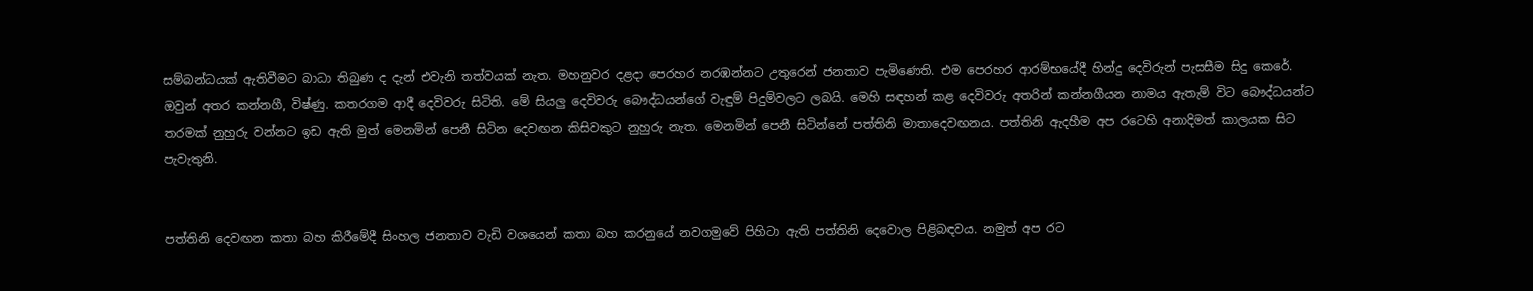සම්බන්ධයක් ඇතිවීමට බාධා තිබුණ ද දැන් එවැනි තත්වයක් නැත. මහනුවර දළදා පෙරහර නරඹන්නට උතුරෙන් ජනතාව පැමිණෙති. එම පෙරහර ආරම්භයේදී හින්දු දෙවිරුන් පැසසීම සිදු කෙරේ. ඔවුන් අතර කන්නගී, විෂ්ණු. කතරගම ආදී දෙවිවරු සිටිති. මේ සියලු දෙවිවරු බෞද්ධයන්ගේ වැඳුම් පිදුම්වලට ලබයි. මෙහි සඳහන් කළ දෙවිවරු අතරින් කන්නගීයන නාමය ඇතැම් විට බෞද්ධයන්ට තරමක් නුහුරු වන්නට ඉඩ ඇති මුත් මෙනමින් පෙනී සිටින දෙවඟන කිසිවකුට නුහුරු නැත. මෙනමින් පෙනී සිටින්නේ පත්තිනි මාතාදෙවඟනය. පත්තිනි ඇදහීම අප රටෙහි අනාදිමත් කාලයක සිට පැවැතුනි.


පත්තිනි දෙවඟන කතා බහ කිරීමේදී සිංහල ජනතාව වැඩි වශයෙන් කතා බහ කරනුයේ නවගමුවේ පිහිටා ඇති පත්තිනි දෙවොල පිළිබඳවය. නමුත් අප රට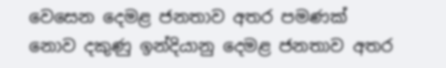වෙසෙන දෙමළ ජනතාව අතර පමණක් නොව දකුණු ඉන්දියානු දෙමළ ජනතාව අතර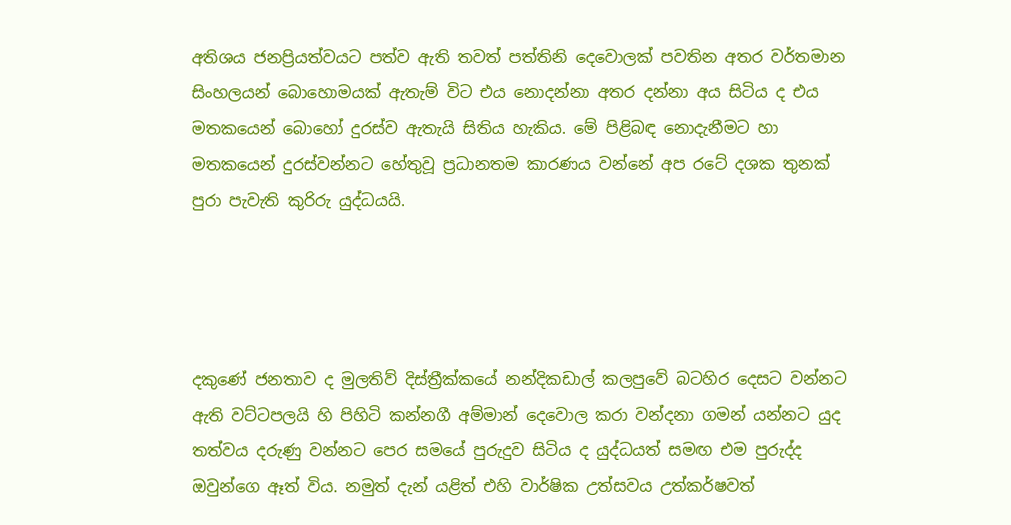අතිශය ජනප්‍රියත්වයට පත්ව ඇති තවත් පත්තිනි දෙවොලක් පවතින අතර වර්තමාන සිංහලයන් බොහොමයක් ඇතැම් විට එය නොදන්නා අතර දන්නා අය සිටිය ද එය මතකයෙන් බොහෝ දුරස්ව ඇතැයි සිතිය හැකිය. මේ පිළිබඳ නොදැනීමට හා මතකයෙන් දුරස්වන්නට හේතුවූ ප්‍රධානතම කාරණය වන්නේ අප රටේ දශක තුනක් පුරා පැවැති කුරිරු යුද්ධයයි.




දකුණේ ජනතාව ද මුලතිව් දිස්ත්‍රීක්කයේ නන්දිකඩාල් කලපුවේ බටහිර දෙසට වන්නට ඇති වට්ටපලයි හි පිහිටි කන්නගී අම්මාන් දෙවොල කරා වන්දනා ගමන් යන්නට යුද තත්වය දරුණු වන්නට පෙර සමයේ පුරුදුව සිටිය ද යුද්ධයත් සමඟ එම පුරුද්ද ඔවුන්ගෙ ඈත් විය. නමුත් දැන් යළිත් එහි වාර්ෂික උත්සවය උත්කර්ෂවත්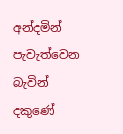අන්දමින් පැවැත්වෙන බැවින් දකුණේ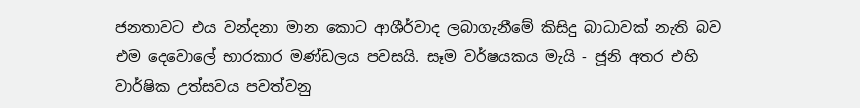ජනතාවට එය වන්දනා මාන කොට ආශීර්වාද ලබාගැනීමේ කිසිදු බාධාවක් නැති බව එම දෙවොලේ භාරකාර මණ්ඩලය පවසයි. සෑම වර්ෂයකය මැයි - ජූනි අතර එහි වාර්ෂික උත්සවය පවත්වනු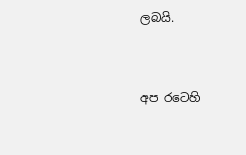ලබයි.


අප රටෙහි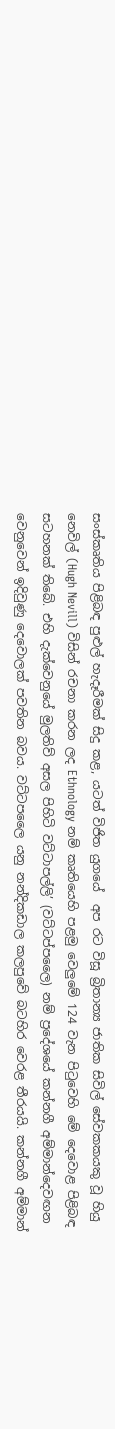සංස්කෘතිය පිළිබඳ පුළුල් හැදෑරීමක් සිදු කළ, යටත් විජිත යුගයේ  අප රට විසූ බ්‍රිතාන්‍ය ජාතික සිවිල් සේවකකයකු වූ හියු නෙවිල් (Hugh Nevill) විසින් රචනා කරන ලද Ethnology නම් කෘතියෙහි පළමු වෙලුමේ 124 වැන පිටුවෙහි මේ දෙවොළ පිළිබඳ සටහනක් තිබේ. එහි දැක්වෙනුයේ මුලතිව් අසල පිහිටි වට්ටාපල්ලි’ (වට්ටප්පලෛ) නම් ප්‍රදේශයේ කන්නගී අම්මාන්දෙවඟන වෙනුවෙන් ඉදිවුණු දෙවොලක් පවතින බවය. වට්ටපලෛ යනු නන්දිකඩාල කලපුවේ බටහිර වෙරළ තීරයයි. කන්නගී අම්මාන්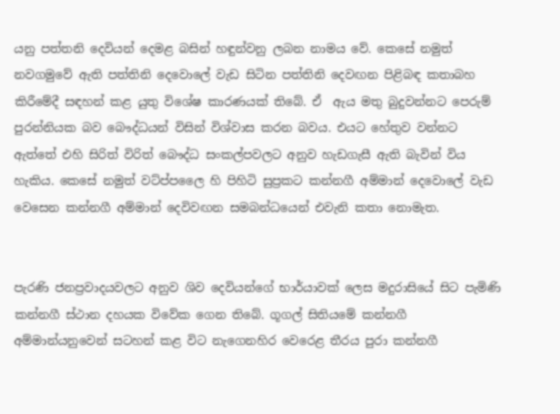යනු පත්තනි දෙවියන් දෙමළ බසින් හඳුන්වනු ලබන නාමය වේ. කෙසේ නමුත් නවගමුවේ ඇති පත්තිනි දෙවොලේ වැඩ සිටින පත්තිනි දෙවඟන පිළිබඳ කතාබහ කිරීමේදී සඳහන් කළ යුතු විශේෂ කාරණයක් තිබේ. ඒ  ඇය මතු බුදුවන්නට පෙරුම් පුරන්නියක බව බෞද්ධයන් විසින් විශ්වාස කරන බවය. එයට හේතුව වන්නට ඇත්තේ එහි සිරිත් විරිත් බෞද්ධ සංකල්පවලට අනුව හැඩගැසී ඇති බැවින් විය හැකිය. කෙසේ නමුත් වට්ප්පලෛ හි පිහිටි සුප්‍රකට කන්නගී අම්මාන් දෙවොලේ වැඩ වෙසෙන කන්නගී අම්මාන් දෙවිවඟන සමබන්ධයෙන් එවැනි කතා නොමැත.


පැරණි ජනප්‍රවාදයවලට අනුව ශිව දෙවියන්ගේ භාර්යාවක් ලෙස මදුරාසියේ සිට පැමිණි කන්නගී ස්ථාන දහයක විවේක ගෙන තිබේ. ගූගල් සිතියමේ කන්නගී අම්මාන්යනුවෙන් සටහන් කළ විට නැගෙනහිර වෙරෙළ තීරය පුරා කන්නගී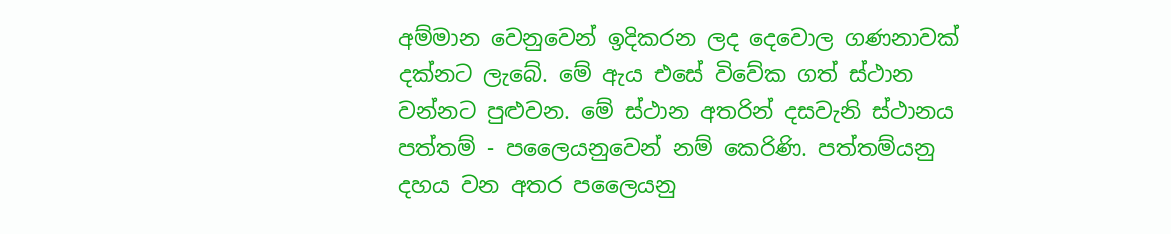අම්මාන වෙනුවෙන් ඉදිකරන ලද දෙවොල ගණනාවක් දක්නට ලැබේ. මේ ඇය එසේ විවේක ගත් ස්ථාන වන්නට පුළුවන. මේ ස්ථාන අතරින් දසවැනි ස්ථානය පත්තම් - පලෛයනුවෙන් නම් කෙරිණි. පත්තම්යනු දහය වන අතර පලෛයනු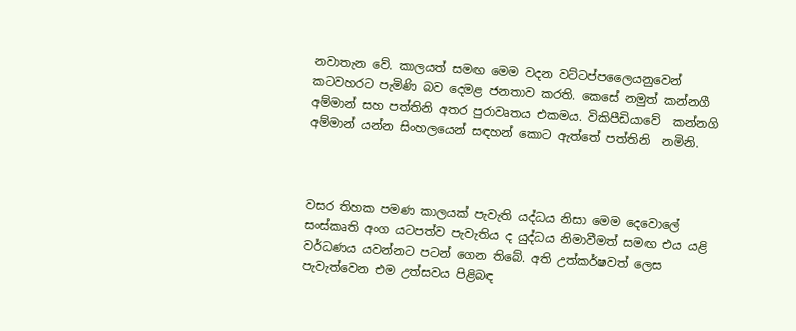නවාතැන වේ. කාලයත් සමඟ මෙම වදන වට්ටප්පලෛයනුවෙන් කටවහරට පැමිණි බව දෙමළ ජනතාව කරති. කෙසේ නමුත් කන්නගී අම්මාන් සහ පත්තිනි අතර පුරාවෘතය එකමය. විකිපීඩියාවේ  කන්නගි අම්මාන් යන්න සිංහලයෙන් සඳහන් කොට ඇත්තේ පත්තිනි  නමිනි.



වසර තිහක පමණ කාලයක් පැවැති යද්ධය නිසා මෙම දෙවොලේ සංස්කෘති අංග යටපත්ව පැවැතිය ද යුද්ධය නිමාවීමත් සමඟ එය යළි වර්ධණය යවන්නට පටන් ගෙන තිබේ. අති උත්කර්ෂවත් ලෙස පැවැත්වෙන එම උත්සවය පිළිබඳ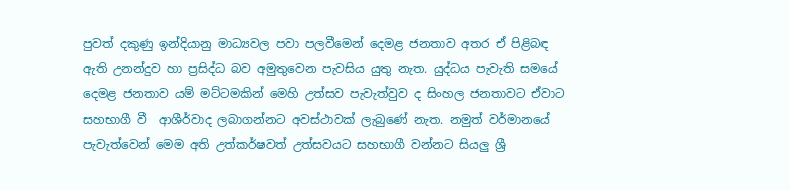පුවත් දකුණු ඉන්දියානු මාධ්‍යවල පවා පලවීමෙන් දෙමළ ජනතාව අතර ඒ පිළිබඳ ඇති උනන්දුව හා ප්‍රසිද්ධ බව අමුතුවෙන පැවසිය යුතු නැත. යුද්ධය පැවැති සමයේ දෙමළ ජනතාව යම් මට්ටමකින් මෙහි උත්සව පැවැත්වුව ද සිංහල ජනතාවට ඒවාට සහභාගී වී  ආශීර්වාද ලබාගන්නට අවස්ථාවක් ලැබුණේ නැත. නමුත් වර්මානයේ පැවැත්වෙන් මෙම අති උත්කර්ෂවත් උත්සවයට සහභාගී වන්නට සියලු ශ්‍රී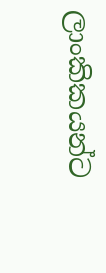ලාංකිකයන්ට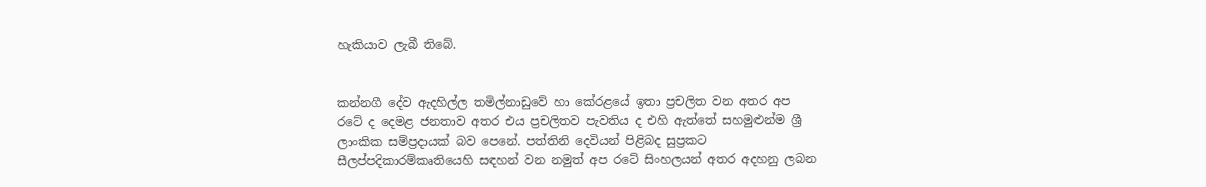හැකියාව ලැබී තිබේ.


කන්නගී දේව ඇදහිල්ල තමිල්නාඩුවේ හා කේරළයේ ඉතා ප්‍රචලිත වන අතර අප රටේ ද දෙමළ ජනතාව අතර එය ප්‍රචලිතව පැවතිය ද එහි ඇත්තේ සහමුළුන්ම ශ්‍රී ලාංකික සම්ප්‍රදායක් බව පෙනේ. පත්තිනි දෙවියන් පිළිබද සුප්‍රකට සීලප්පදිකාරම්කෘතියෙහි සඳහන් වන නමුත් අප රටේ සිංහලයන් අතර අදහනු ලබන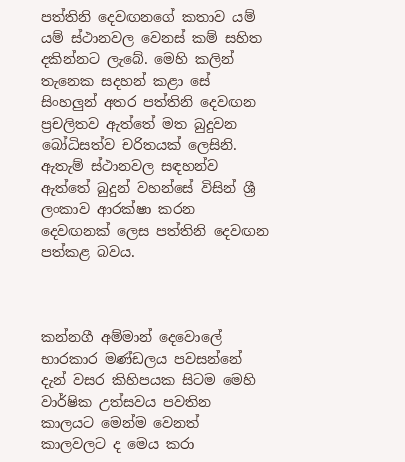පත්තිනි දෙවඟනගේ කතාව යම් යම් ස්ථානවල වෙනස් කම් සහිත දකින්නට ලැබේ. මෙහි කලින් තැනෙක සදහන් කළා සේ සිංහලුන් අතර පත්තිනි දෙවඟන ප්‍රචලිතව ඇත්තේ මත බුදුවන බෝධිසත්ව චරිතයක් ලෙසිනි. ඇතැම් ස්ථානවල සඳහන්ව ඇත්තේ බුදුන් වහන්සේ විසින් ශ්‍රී ලංකාව ආරක්ෂා කරන දෙවඟනක් ලෙස පත්තිනි දෙවඟන පත්කළ බවය.



කන්නගී අම්මාන් දෙවොලේ භාරකාර මණ්ඩලය පවසන්නේ දැන් වසර කිහිපයක සිටම මෙහි වාර්ෂික උත්සවය පවතින කාලයට මෙන්ම වෙනත් කාලවලට ද මෙය කරා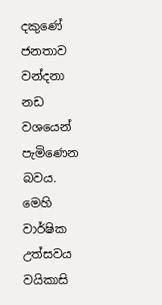දකුණේ ජනතාව වන්දනා නඩ වශයෙන් පැමිණෙන බවය. මෙහි වාර්ෂික උත්සවය වයිකාසි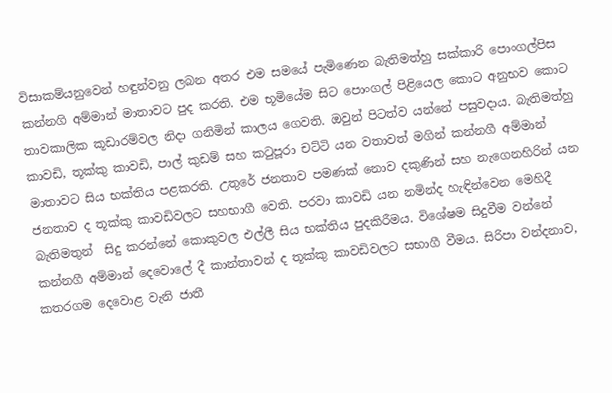විසාකම්යනුවෙන් හඳුන්වනු ලබන අතර එම සමයේ පැමිණෙන බැතිමත්හු සක්කාරි පොංගල්පිස කන්නගි අම්මාන් මාතාවට පුද කරති. එම භූමියේම සිට පොංගල් පිළියෙල කොට අනුභව කොට තාවකාලික කූඩාරම්වල නිදා ගනිමින් කාලය ගෙවති. ඔවුන් පිටත්ව යන්නේ පසුවදාය. බැතිමත්හු කාවඩි, තූක්කු කාවඩි, පාල් කුඩම් සහ කටුපූරා චට්ටි යන වතාවත් මගින් කන්නගී අම්මාන් මාතාවට සිය භක්තිය පළකරති. උතුරේ ජනතාව පමණක් නොව දකුණින් සහ නැගෙනහිරින් යන ජනතාව ද තූක්කු කාවඩිවලට සහභාගී වෙති. පරවා කාවඩි යන නමින්ද හැඳින්වෙන මෙහිදී බැතිමතුන්  සිදු කරන්නේ කොකුවල එල්ලී සිය භක්තිය පුදකිරීමය. විශේෂම සිදුවීම වන්නේ කන්නගී අම්මාන් දෙවොලේ දී කාන්තාවන් ද තූක්කු කාවඩිවලට සභාගී වීමය. සිරිපා වන්දනාව, කතරගම දෙවොළ වැනි ජාතී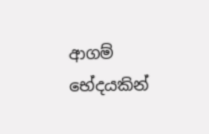ආගම් භේදයකින්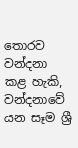තොරව වන්දනා කළ හැකි, වන්දනාවේ යන සෑම ශ්‍රී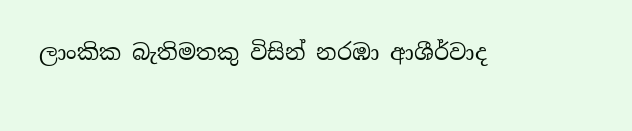ලාංකික බැතිමතකු විසින් නරඹා ආශීර්වාද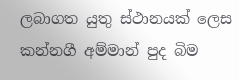ලබාගත යුතු ස්ථානයක් ලෙස කන්නගී අම්මාන් පුද බිම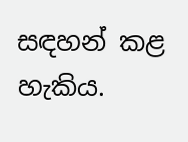සඳහන් කළ හැකිය.